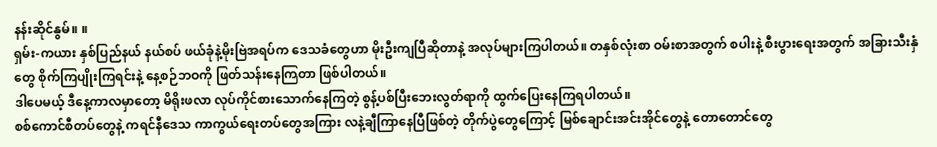နန်းဆိုင်နွမ်။ ။
ရှမ်း-ကယား နှစ်ပြည်နယ် နယ်စပ် ဖယ်ခုံနဲ့မိုးဗြဲအရပ်က ဒေသခံတွေဟာ မိုးဦးကျပြီဆိုတာနဲ့ အလုပ်များကြပါတယ်။ တနှစ်လုံးစာ ဝမ်းစာအတွက် စပါးနဲ့ စီးပွားရေးအတွက် အခြားသီးနှံတွေ စိုက်ကြပျိုးကြရင်းနဲ့ နေ့စဉ်ဘဝကို ဖြတ်သန်းနေကြတာ ဖြစ်ပါတယ်။
ဒါပေမယ့် ဒီနေ့ကာလမှာတော့ မိရိုးဖလာ လုပ်ကိုင်စားသောက်နေကြတဲ့ စွန့်ပစ်ပြီးဘေးလွတ်ရာကို ထွက်ပြေးနေကြရပါတယ်။
စစ်ကောင်စီတပ်တွေနဲ့ ကရင်နီဒေသ ကာကွယ်ရေးတပ်တွေအကြား လနဲ့ချီကြာနေပြီဖြစ်တဲ့ တိုက်ပွဲတွေကြောင့် မြစ်ချောင်းအင်းအိုင်တွေနဲ့ တောတောင်တွေ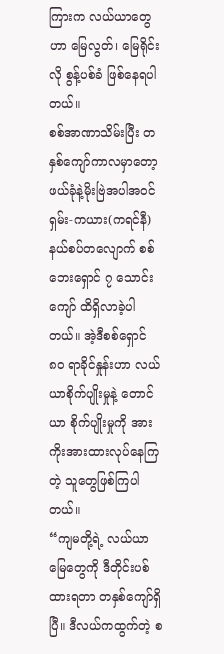ကြားက လယ်ယာတွေဟာ မြေလွတ်၊ မြေရိုင်းလို စွန့်ပစ်ခံ ဖြစ်နေရပါတယ်။
စစ်အာဏာသိမ်းပြီး တနှစ်ကျော်ကာလမှာတော့ ဖယ်ခုံနဲ့မိုးဗြဲအပါအဝင် ရှမ်း-ကယား(ကရင်နီ) နယ်စပ်တလျောက် စစ်ဘေးရှောင် ၇ သောင်းကျော် ထိရှိလာခဲ့ပါတယ်။ အဲ့ဒီစစ်ရှောင် ၈၀ ရာခိုင်နှုန်းဟာ လယ်ယာစိုက်ပျိုးမှုနဲ့ တောင်ယာ စိုက်ပျိုးမှုကို အားကိုးအားထားလုပ်နေကြတဲ့ သူတွေဖြစ်ကြပါတယ်။
“ကျမတို့ရဲ့ လယ်ယာမြေတွေကို ဒီတိုင်းပစ်ထားရတာ တနှစ်ကျော်ရှိပြီ။ ဒီလယ်ကထွက်တဲ့ စ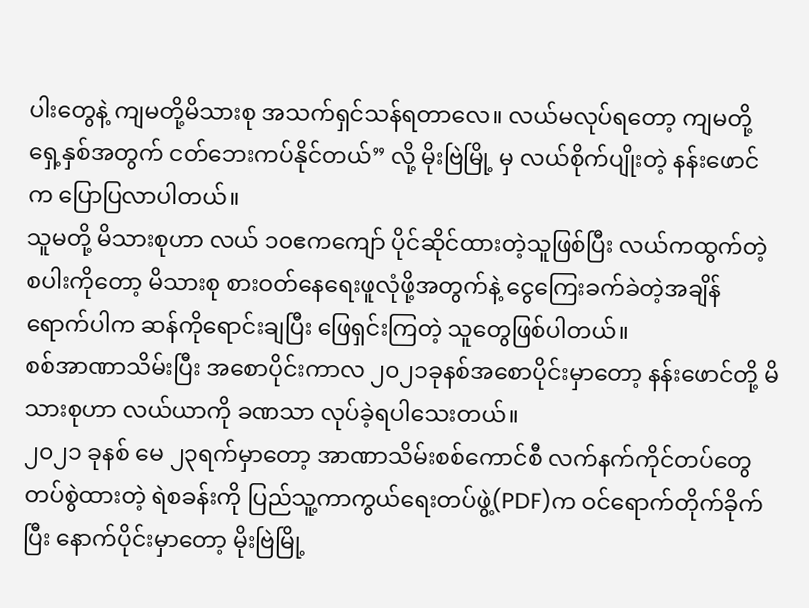ပါးတွေနဲ့ ကျမတို့မိသားစု အသက်ရှင်သန်ရတာလေ။ လယ်မလုပ်ရတော့ ကျမတို့ ရှေ့နှစ်အတွက် ငတ်ဘေးကပ်နိုင်တယ်” လို့ မိုးဗြဲမြို့ မှ လယ်စိုက်ပျိုးတဲ့ နန်းဖောင် က ပြောပြလာပါတယ်။
သူမတို့ မိသားစုဟာ လယ် ၁၀ဧကကျော် ပိုင်ဆိုင်ထားတဲ့သူဖြစ်ပြီး လယ်ကထွက်တဲ့ စပါးကိုတော့ မိသားစု စားဝတ်နေရေးဖူလုံဖို့အတွက်နဲ့ ငွေကြေးခက်ခဲတဲ့အချိန် ရောက်ပါက ဆန်ကိုရောင်းချပြီး ဖြေရှင်းကြတဲ့ သူတွေဖြစ်ပါတယ်။
စစ်အာဏာသိမ်းပြီး အစောပိုင်းကာလ ၂၀၂၁ခုနစ်အစောပိုင်းမှာတော့ နန်းဖောင်တို့ မိသားစုဟာ လယ်ယာကို ခဏသာ လုပ်ခဲ့ရပါသေးတယ်။
၂၀၂၁ ခုနစ် မေ ၂၃ရက်မှာတော့ အာဏာသိမ်းစစ်ကောင်စီ လက်နက်ကိုင်တပ်တွေ တပ်စွဲထားတဲ့ ရဲစခန်းကို ပြည်သူ့ကာကွယ်ရေးတပ်ဖွဲ့(PDF)က ဝင်ရောက်တိုက်ခိုက်ပြီး နောက်ပိုင်းမှာတော့ မိုးဗြဲမြို့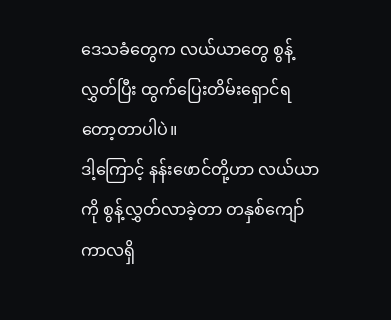ဒေသခံတွေက လယ်ယာတွေ စွန့်လွှတ်ပြီး ထွက်ပြေးတိမ်းရှောင်ရတော့တာပါပဲ။
ဒါ့ကြောင့် နန်းဖောင်တို့ဟာ လယ်ယာကို စွန့်လွှတ်လာခဲ့တာ တနှစ်ကျော်ကာလရှိ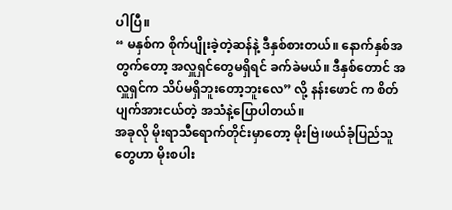ပါပြီ။
“ မနှစ်က စိုက်ပျိုးခဲ့တဲ့ဆန်နဲ့ ဒီနှစ်စားတယ်။ နောက်နှစ်အတွက်တော့ အလှူရှင်တွေမရှိရင် ခက်ခဲမယ်။ ဒီနှစ်တောင် အလှူရှင်က သိပ်မရှိဘူးတော့ဘူးလေ” လို့ နန်းဖောင် က စိတ်ပျက်အားငယ်တဲ့ အသံနဲ့ပြောပါတယ်။
အခုလို မိုးရာသီရောက်တိုင်းမှာတော့ မိုးဗြဲ၊ဖယ်ခုံပြည်သူတွေဟာ မိုးစပါး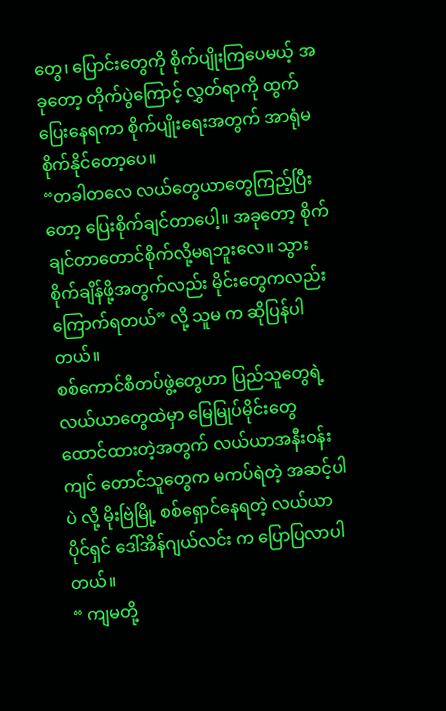တွေ၊ ပြောင်းတွေကို စိုက်ပျိုးကြပေမယ့် အခုတော့ တိုက်ပွဲကြောင့် လွှတ်ရာကို ထွက်ပြေးနေရကာ စိုက်ပျိုးရေးအတွက် အာရုံမစိုက်နိုင်တော့ပေ။
“တခါတလေ လယ်တွေယာတွေကြည့်ပြီးတော့ ပြေးစိုက်ချင်တာပေါ့။ အခုတော့ စိုက်ချင်တာတောင်စိုက်လို့မရဘူးလေ။ သွားစိုက်ချိန်ဖို့အတွက်လည်း မိုင်းတွေကလည်း ကြောက်ရတယ်” လို့ သူမ က ဆိုပြန်ပါတယ်။
စစ်ကောင်စီတပ်ဖွဲ့တွေဟာ ပြည်သူတွေရဲ့ လယ်ယာတွေထဲမှာ မြေမြုပ်မိုင်းတွေ ထောင်ထားတဲ့အတွက် လယ်ယာအနီးဝန်းကျင် တောင်သူတွေက မကပ်ရဲတဲ့ အဆင့်ပါပဲ လို့ မိုးဗြဲမြို့ စစ်ရှောင်နေရတဲ့ လယ်ယာပိုင်ရှင် ဒေါ်အိန်ဂျယ်လင်း က ပြောပြလာပါတယ်။
“ ကျမတို့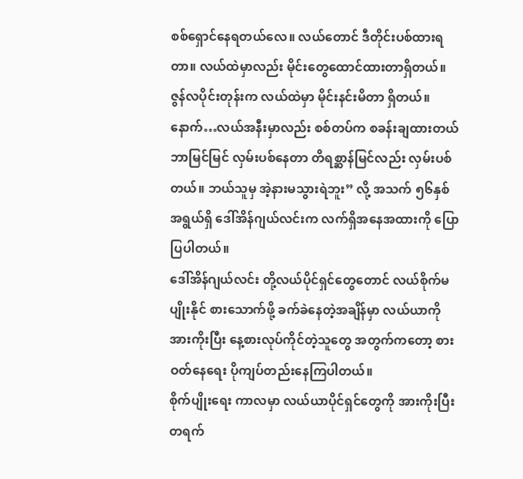စစ်ရှောင်နေရတယ်လေ။ လယ်တောင် ဒီတိုင်းပစ်ထားရတာ။ လယ်ထဲမှာလည်း မိုင်းတွေထောင်ထားတာရှိတယ်။ ဇွန်လပိုင်းတုန်းက လယ်ထဲမှာ မိုင်းနင်းမိတာ ရှိတယ်။ နောက်…လယ်အနီးမှာလည်း စစ်တပ်က စခန်းချထားတယ် ဘာမြင်မြင် လှမ်းပစ်နေတာ တိရစ္ဆာန်မြင်လည်း လှမ်းပစ်တယ်။ ဘယ်သူမှ အဲ့နားမသွားရဲဘူး” လို့ အသက် ၅၆နှစ် အရွယ်ရှိ ဒေါ်အိန်ဂျယ်လင်းက လက်ရှိအနေအထားကို ပြောပြပါတယ်။
ဒေါ်အိန်ဂျယ်လင်း တို့လယ်ပိုင်ရှင်တွေတောင် လယ်စိုက်မပျိုးနိုင် စားသောက်ဖို့ ခက်ခဲနေတဲ့အချိန်မှာ လယ်ယာကို အားကိုးပြီး နေ့စားလုပ်ကိုင်တဲ့သူတွေ အတွက်ကတော့ စားဝတ်နေရေး ပိုကျပ်တည်းနေကြပါတယ်။
စိုက်ပျိုးရေး ကာလမှာ လယ်ယာပိုင်ရှင်တွေကို အားကိုးပြီး တရက်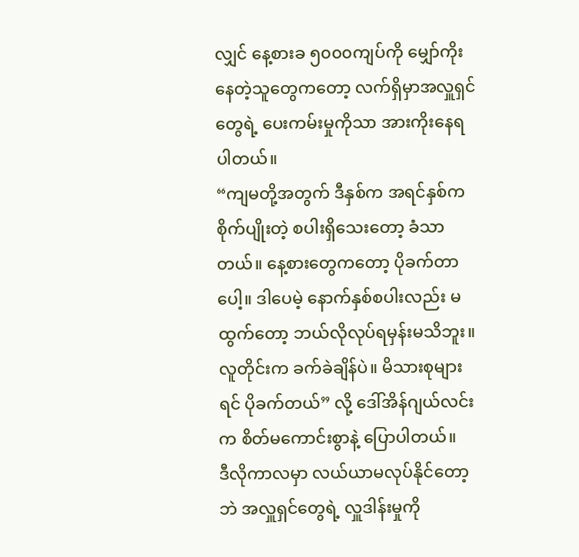လျှင် နေ့စားခ ၅၀၀၀ကျပ်ကို မျှော်ကိုးနေတဲ့သူတွေကတော့ လက်ရှိမှာအလှူရှင်တွေရဲ့ ပေးကမ်းမှုကိုသာ အားကိုးနေရပါတယ်။
“ကျမတို့အတွက် ဒီနှစ်က အရင်နှစ်က စိုက်ပျိုးတဲ့ စပါးရှိသေးတော့ ခံသာတယ်။ နေ့စားတွေကတော့ ပိုခက်တာပေါ့။ ဒါပေမဲ့ နောက်နှစ်စပါးလည်း မထွက်တော့ ဘယ်လိုလုပ်ရမှန်းမသိဘူး။ လူတိုင်းက ခက်ခဲချိန်ပဲ။ မိသားစုများရင် ပိုခက်တယ်” လို့ ဒေါ်အိန်ဂျယ်လင်း က စိတ်မကောင်းစွာနဲ့ ပြောပါတယ်။
ဒီလိုကာလမှာ လယ်ယာမလုပ်နိုင်တော့ဘဲ အလှူရှင်တွေရဲ့ လှူဒါန်းမှုကို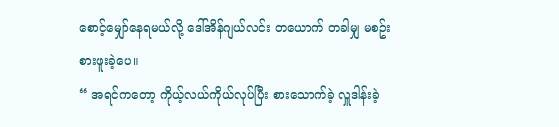စောင့်မျှော်နေရမယ်လို့ ဒေါ်အိန်ဂျယ်လင်း တယောက် တခါမျှ မစဥ်းစားဖူးခဲ့ပေ။
“ အရင်ကတော့ ကိုယ့်လယ်ကိုယ်လုပ်ပြီး စားသောက်ခဲ့ လှူဒါန်းခဲ့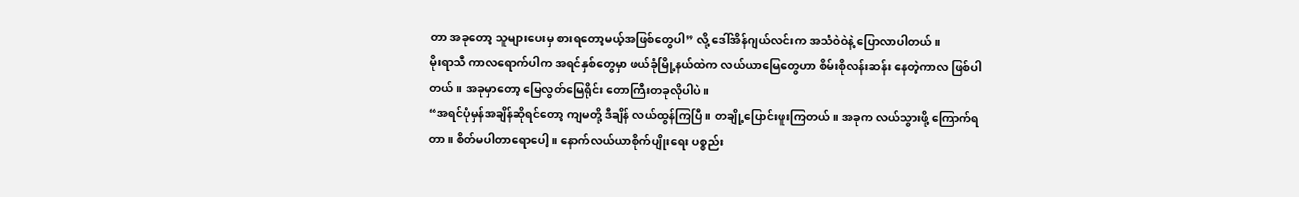တာ အခုတော့ သူများပေးမှ စားရတော့မယ့်အဖြစ်တွေပါ” လို့ ဒေါ်အိန်ဂျယ်လင်းက အသံဝဲဝဲနဲ့ ပြောလာပါတယ်။
မိုးရာသီ ကာလရောက်ပါက အရင်နှစ်တွေမှာ ဖယ်ခုံမြို့နယ်ထဲက လယ်ယာမြေတွေဟာ စိမ်းစိုလန်းဆန်း နေတဲ့ကာလ ဖြစ်ပါတယ်။ အခုမှာတော့ မြေလွတ်မြေရိုင်း တောကြီးတခုလိုပါပဲ။
“အရင်ပုံမှန်အချိန်ဆိုရင်တော့ ကျမတို့ ဒီချိန် လယ်ထွန်ကြပြီ။ တချို့ပြောင်းဖူးကြတယ်။ အခုက လယ်သွားဖို့ ကြောက်ရတာ။ စိတ်မပါတာရောပေါ့။ နောက်လယ်ယာစိုက်ပျိုးရေး ပစ္စည်း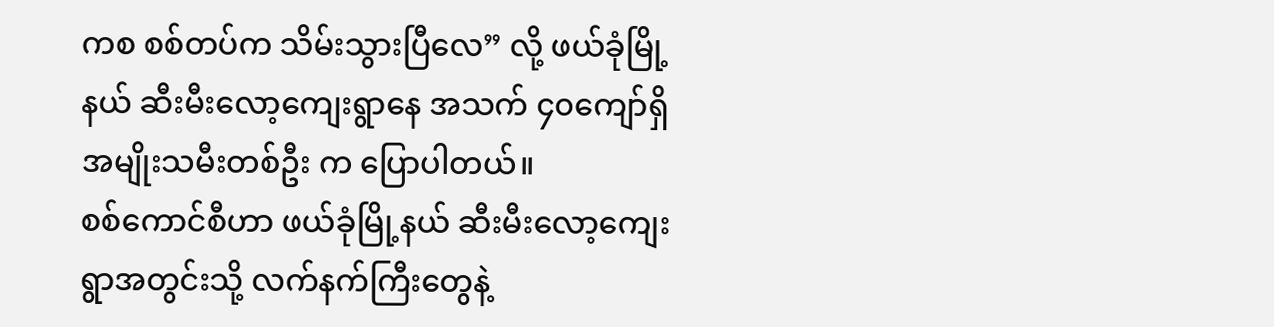ကစ စစ်တပ်က သိမ်းသွားပြီလေ” လို့ ဖယ်ခုံမြို့နယ် ဆီးမီးလော့ကျေးရွာနေ အသက် ၄၀ကျော်ရှိ အမျိုးသမီးတစ်ဦး က ပြောပါတယ်။
စစ်ကောင်စီဟာ ဖယ်ခုံမြို့နယ် ဆီးမီးလော့ကျေးရွာအတွင်းသို့ လက်နက်ကြီးတွေနဲ့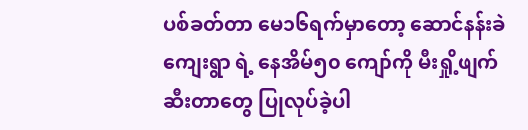ပစ်ခတ်တာ မေ၁၆ရက်မှာတော့ ဆောင်နန်းခဲကျေးရွာ ရဲ့ နေအိမ်၅၀ ကျော်ကို မီးရှို့ဖျက်ဆီးတာတွေ ပြုလုပ်ခဲ့ပါ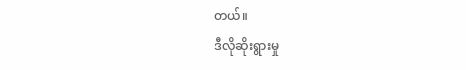တယ်။
ဒီလိုဆိုးရွားမှု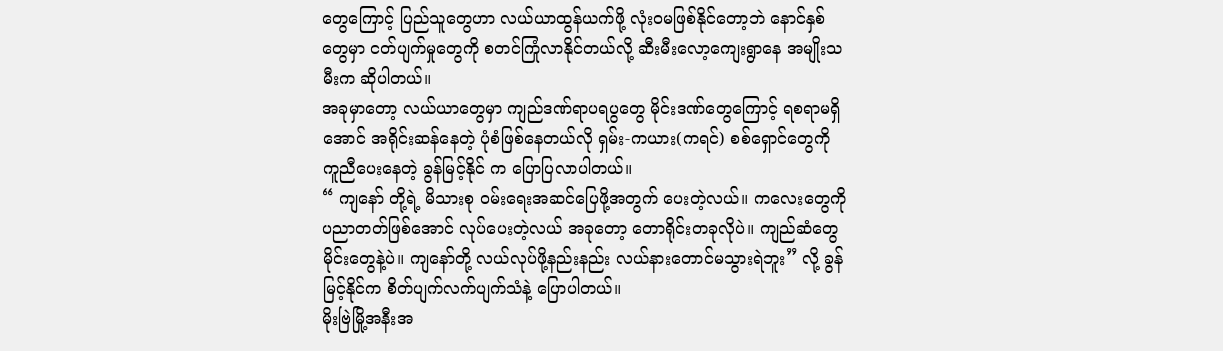တွေကြောင့် ပြည်သူတွေဟာ လယ်ယာထွန်ယက်ဖို့ လုံးဝမဖြစ်နိုင်တော့ဘဲ နောင်နှစ်တွေမှာ ငတ်ပျက်မှုတွေကို စတင်ကြုံလာနိုင်တယ်လို့ ဆီးမီးလော့ကျေးရွာနေ အမျိုးသမီးက ဆိုပါတယ်။
အခုမှာတော့ လယ်ယာတွေမှာ ကျည်ဒဏ်ရာပရပွတွေ မိုင်းဒဏ်တွေကြောင့် ရစရာမရှိအောင် အရိုင်းဆန်နေတဲ့ ပုံစံဖြစ်နေတယ်လို ရှမ်း-ကယား(ကရင်) စစ်ရှောင်တွေကို ကူညီပေးနေတဲ့ ခွန်မြင့်နိုင် က ပြောပြလာပါတယ်။
“ ကျနော် တို့ရဲ့ မိသားစု ဝမ်းရေးအဆင်ပြေဖို့အတွက် ပေးတဲ့လယ်။ ကလေးတွေကို ပညာတတ်ဖြစ်အောင် လုပ်ပေးတဲ့လယ် အခုတော့ တောရိုင်းတခုလိုပဲ။ ကျည်ဆံတွေ မိုင်းတွေနဲ့ပဲ။ ကျနော်တို့ လယ်လုပ်ဖို့နည်းနည်း လယ်နားတောင်မသွားရဲဘူး” လို့ ခွန်မြင့်နိုင်က စိတ်ပျက်လက်ပျက်သံနဲ့ ပြောပါတယ်။
မိုးဗြဲမြို့အနီးအ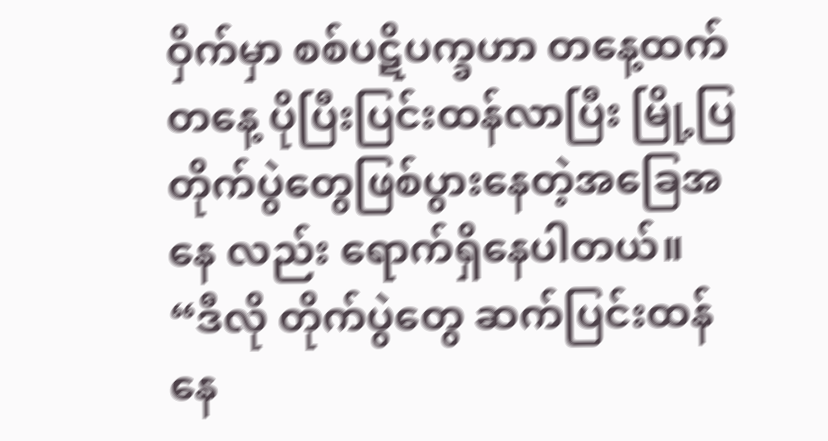ဝှိက်မှာ စစ်ပဋိပက္ခဟာ တနေ့ထက်တနေ့ ပိုပြီးပြင်းထန်လာပြီး မြို့ပြတိုက်ပွဲတွေဖြစ်ပွားနေတဲ့အခြေအနေ လည်း ရောက်ရှိနေပါတယ်။
“ဒီလို တိုက်ပွဲတွေ ဆက်ပြင်းထန်နေ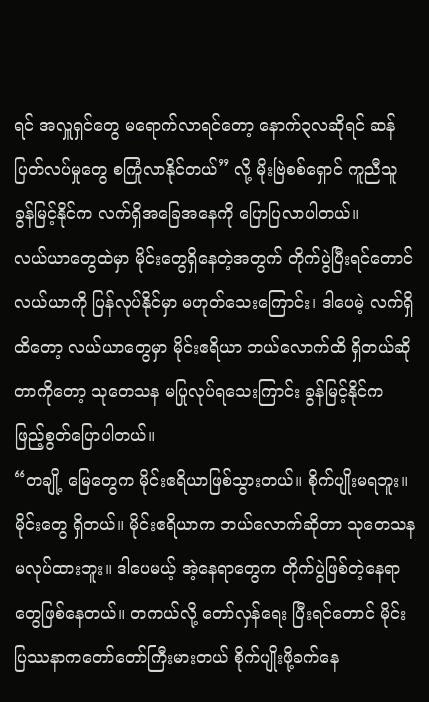ရင် အလှူရှင်တွေ မရောက်လာရင်တော့ နောက်၃လဆိုရင် ဆန်ပြတ်လပ်မှုတွေ စကြုံလာနိုင်တယ်” လို့ မိုးဗြဲစစ်ရှောင် ကူညီသူ ခွန်မြင့်နိုင်က လက်ရှိအခြေအနေကို ပြောပြလာပါတယ်။
လယ်ယာတွေထဲမှာ မိုင်းတွေရှိနေတဲ့အတွက် တိုက်ပွဲပြီးရင်တောင် လယ်ယာကို ပြန်လုပ်နိုင်မှာ မဟုတ်သေးကြောင်း၊ ဒါပေမဲ့ လက်ရှိထိတော့ လယ်ယာတွေမှာ မိုင်းဧရိယာ ဘယ်လောက်ထိ ရှိတယ်ဆိုတာကိုတော့ သုတေသန မပြုလုပ်ရသေးကြာင်း ခွန်မြင့်နိုင်က ဖြည့်စွတ်ပြောပါတယ်။
“တချို့ မြေတွေက မိုင်းဧရိယာဖြစ်သွားတယ်။ စိုက်ပျိုးမရဘူး။ မိုင်းတွေ ရှိတယ်။ မိုင်းဧရိယာက ဘယ်လောက်ဆိုတာ သုတေသနမလုပ်ထားဘူး။ ဒါပေမယ့် အဲ့နေရာတွေက တိုက်ပွဲဖြစ်တဲ့နေရာတွေဖြစ်နေတယ်။ တကယ်လို့ တော်လှန်ရေး ပြီးရင်တောင် မိုင်းပြဿနာကတော်တော်ကြီးမားတယ် စိုက်ပျိုးဖို့ခက်နေ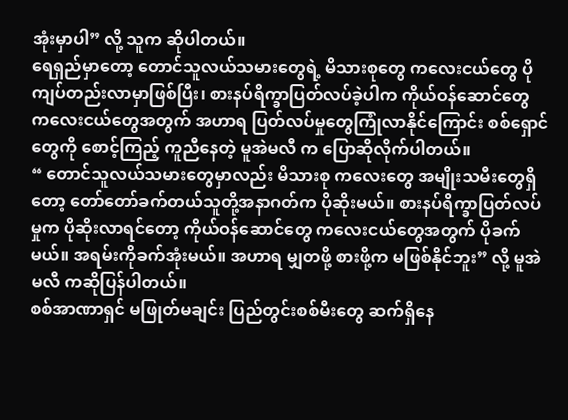အုံးမှာပါ” လို့ သူက ဆိုပါတယ်။
ရေရှည်မှာတော့ တောင်သူလယ်သမားတွေရဲ့ မိသားစုတွေ ကလေးငယ်တွေ ပိုကျပ်တည်းလာမှာဖြစ်ပြီး၊ စားနပ်ရိက္ခာပြတ်လပ်ခဲ့ပါက ကိုယ်ဝန်ဆောင်တွေ ကလေးငယ်တွေအတွက် အဟာရ ပြတ်လပ်မှုတွေကြုံလာနိုင်ကြောင်း စစ်ရှောင်တွေကို စောင့်ကြည့် ကူညီနေတဲ့ မူအဲမလီ က ပြောဆိုလိုက်ပါတယ်။
“ တောင်သူလယ်သမားတွေမှာလည်း မိသားစု ကလေးတွေ အမျိုးသမီးတွေရှိတော့ တော်တော်ခက်တယ်သူတို့အနာဂတ်က ပိုဆိုးမယ်။ စားနပ်ရိက္ခာပြတ်လပ်မှုက ပိုဆိုးလာရင်တော့ ကိုယ်ဝန်ဆောင်တွေ ကလေးငယ်တွေအတွက် ပိုခက်မယ်။ အရမ်းကိုခက်အုံးမယ်။ အဟာရ မျှတဖို့ စားဖို့က မဖြစ်နိုင်ဘူး” လို့ မူအဲမလီ ကဆိုပြန်ပါတယ်။
စစ်အာဏာရှင် မဖြုတ်မချင်း ပြည်တွင်းစစ်မီးတွေ ဆက်ရှိနေ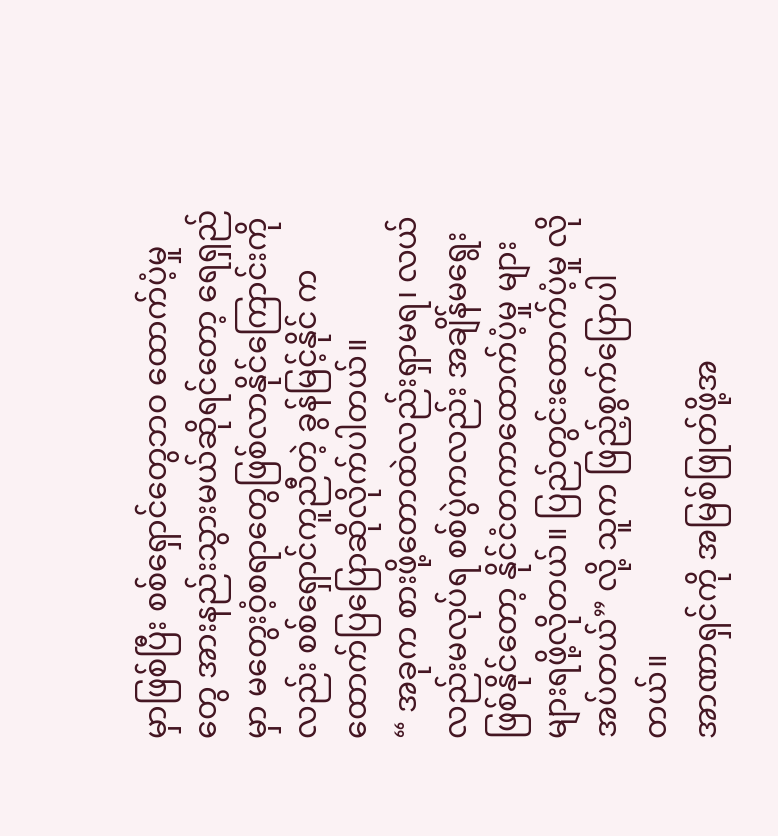မှာဖြစ်ပြီး စစ်ရှောင်တွေဘဝ ထောက်ပံ့မှုတွေ အားနည်းသွားမယ်ဆိုရင်တော့ ရေရှည်မှာ မတွေးဝံ့စရာတွေဖြစ်လာနိုင်ကြောင်းကိုလည်း စစ်ရှောင်ကူညီတဲ့ ခွန်မြင့်နိုင် က ထောက်ပြပြောဆိုလိုက်ပါတယ်။
“ အခုက စားဖို့တောထဲလည်းရှာမရ၊ လယ်လည်းမလုပ်ရ စစ်ပွဲကလည်း အချိန်မရွေးဖြစ်နိုင်တော့ နိုင်ငံတကာထောက်ပံ့မှု များများရဖို့လိုတယ်။ ပြည်တွင်းထောက်ပံ့မှု လိုအပ်တယ်” လို့ သူက ဖြည့်စွက်ပြောပါတယ်။
အာဏာရှင်ကို အမြစ်ဖြုတ်ဖို့အ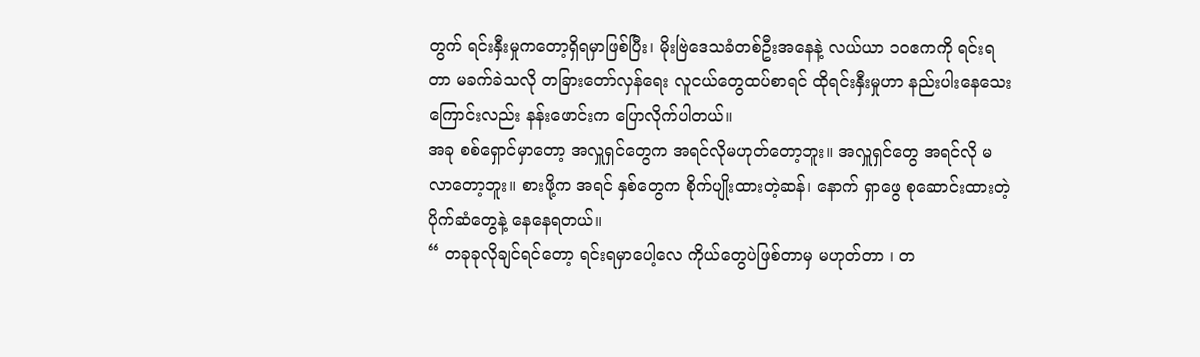တွက် ရင်းနှီးမှုကတော့ရှိရမှာဖြစ်ပြီး၊ မိုးဗြဲဒေသခံတစ်ဦးအနေနဲ့ လယ်ယာ ၁၀ဧကကို ရင်းရတာ မခက်ခဲသလို တခြားတော်လှန်ရေး လူငယ်တွေထပ်စာရင် ထိုရင်းနှီးမှုဟာ နည်းပါးနေသေးကြောင်းလည်း နန်းဖောင်းက ပြောလိုက်ပါတယ်။
အခု စစ်ရှောင်မှာတော့ အလှူရှင်တွေက အရင်လိုမဟုတ်တော့ဘူး။ အလှူရှင်တွေ အရင်လို မလာတော့ဘူး။ စားဖို့က အရင် နှစ်တွေက စိုက်ပျိုးထားတဲ့ဆန်၊ နောက် ရှာဖွေ စုဆောင်းထားတဲ့ ပိုက်ဆံတွေနဲ့ နေနေရတယ်။
“ တခုခုလိုချင်ရင်တော့ ရင်းရမှာပေါ့လေ ကိုယ်တွေပဲဖြစ်တာမှ မဟုတ်တာ ၊ တ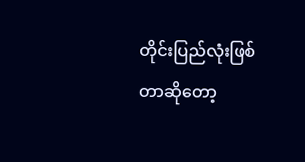တိုင်းပြည်လုံးဖြစ်တာဆိုတော့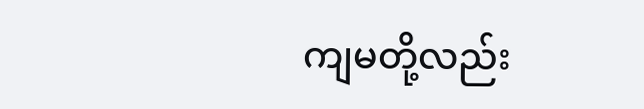ကျမတို့လည်း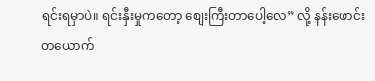ရင်းရမှာပဲ။ ရင်းနှီးမှုကတော့ စျေးကြီးတာပေါ့လေ” လို့ နန်းဖောင်းတယောက်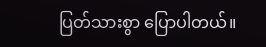ပြတ်သားစွာ ပြောပါတယ်။